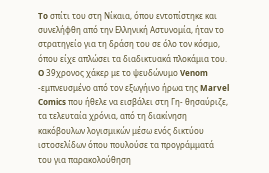To σπίτι του στη Νίκαια, όπου εντοπίστηκε και συνελήφθη από την Ελληνική Αστυνομία, ήταν το στρατηγείο για τη δράση του σε όλο τον κόσμο, όπου είχε απλώσει τα διαδικτυακά πλοκάμια του.
O 39χρονος χάκερ με το ψευδώνυμο Venom -εμπνευσμένο από τον εξωγήινο ήρωα της Marvel Comics που ήθελε να εισβάλει στη Γη- θησαύριζε, τα τελευταία χρόνια, από τη διακίνηση κακόβουλων λογισμικών μέσω ενός δικτύου ιστοσελίδων όπου πουλούσε τα προγράμματά του για παρακολούθηση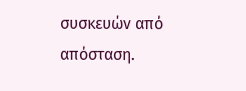συσκευών από απόσταση.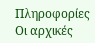Πληροφορίες
Οι αρχικές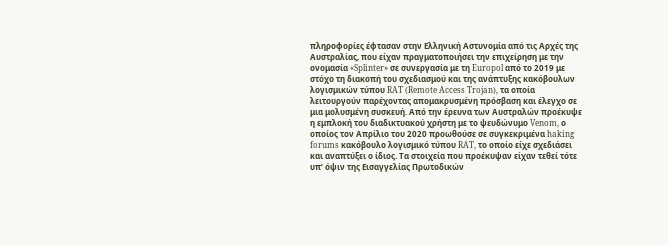πληροφορίες έφτασαν στην Ελληνική Αστυνομία από τις Αρχές της Αυστραλίας, που είχαν πραγματοποιήσει την επιχείρηση με την ονομασία «Splinter» σε συνεργασία με τη Europol από το 2019 με στόχο τη διακοπή του σχεδιασμού και της ανάπτυξης κακόβουλων λογισμικών τύπου RAT (Remote Access Trojan), τα οποία λειτουργούν παρέχοντας απομακρυσμένη πρόσβαση και έλεγχο σε μια μολυσμένη συσκευή. Από την έρευνα των Αυστραλών προέκυψε η εμπλοκή του διαδικτυακού χρήστη με το ψευδώνυμο Venom, ο οποίος τον Απρίλιο του 2020 προωθούσε σε συγκεκριμένα haking forums κακόβουλο λογισμικό τύπου RAT, το οποίο είχε σχεδιάσει και αναπτύξει ο ίδιος. Τα στοιχεία που προέκυψαν είχαν τεθεί τότε υπ’ όψιν της Εισαγγελίας Πρωτοδικών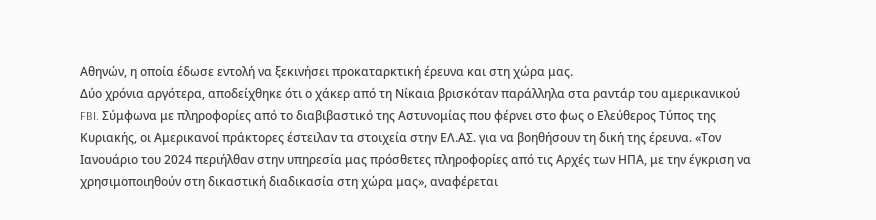Αθηνών, η οποία έδωσε εντολή να ξεκινήσει προκαταρκτική έρευνα και στη χώρα μας.
Δύο χρόνια αργότερα, αποδείχθηκε ότι ο χάκερ από τη Νίκαια βρισκόταν παράλληλα στα ραντάρ του αμερικανικού FBI. Σύμφωνα με πληροφορίες από το διαβιβαστικό της Αστυνομίας που φέρνει στο φως ο Ελεύθερος Τύπος της Κυριακής, οι Αμερικανοί πράκτορες έστειλαν τα στοιχεία στην ΕΛ.ΑΣ. για να βοηθήσουν τη δική της έρευνα. «Τον Ιανουάριο του 2024 περιήλθαν στην υπηρεσία μας πρόσθετες πληροφορίες από τις Αρχές των ΗΠΑ, με την έγκριση να χρησιμοποιηθούν στη δικαστική διαδικασία στη χώρα μας», αναφέρεται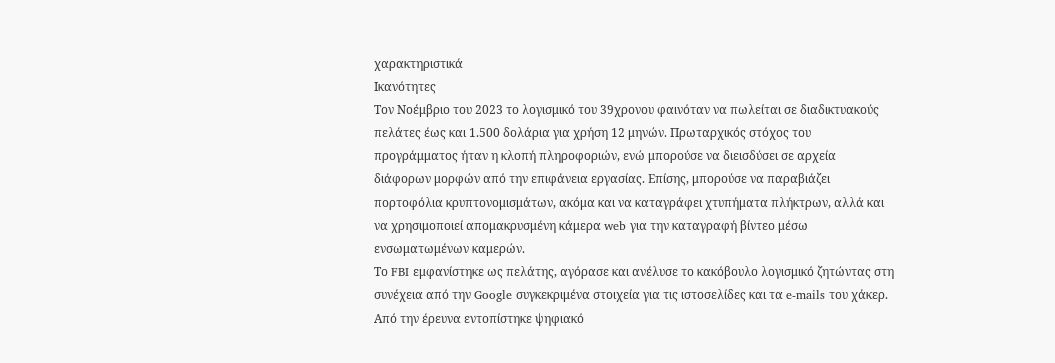χαρακτηριστικά
Ικανότητες
Τον Νοέμβριο του 2023 το λογισμικό του 39χρονου φαινόταν να πωλείται σε διαδικτυακούς πελάτες έως και 1.500 δολάρια για χρήση 12 μηνών. Πρωταρχικός στόχος του προγράμματος ήταν η κλοπή πληροφοριών, ενώ μπορούσε να διεισδύσει σε αρχεία διάφορων μορφών από την επιφάνεια εργασίας. Επίσης, μπορούσε να παραβιάζει πορτοφόλια κρυπτονομισμάτων, ακόμα και να καταγράφει χτυπήματα πλήκτρων, αλλά και να χρησιμοποιεί απομακρυσμένη κάμερα web για την καταγραφή βίντεο μέσω ενσωματωμένων καμερών.
Το FBI εμφανίστηκε ως πελάτης, αγόρασε και ανέλυσε το κακόβουλο λογισμικό ζητώντας στη συνέχεια από την Google συγκεκριμένα στοιχεία για τις ιστοσελίδες και τα e-mails του χάκερ. Από την έρευνα εντοπίστηκε ψηφιακό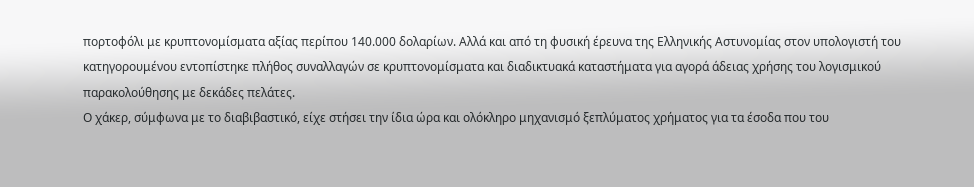πορτοφόλι με κρυπτονομίσματα αξίας περίπου 140.000 δολαρίων. Αλλά και από τη φυσική έρευνα της Ελληνικής Αστυνομίας στον υπολογιστή του κατηγορουμένου εντοπίστηκε πλήθος συναλλαγών σε κρυπτονομίσματα και διαδικτυακά καταστήματα για αγορά άδειας χρήσης του λογισμικού παρακολούθησης με δεκάδες πελάτες.
Ο χάκερ, σύμφωνα με το διαβιβαστικό, είχε στήσει την ίδια ώρα και ολόκληρο μηχανισμό ξεπλύματος χρήματος για τα έσοδα που του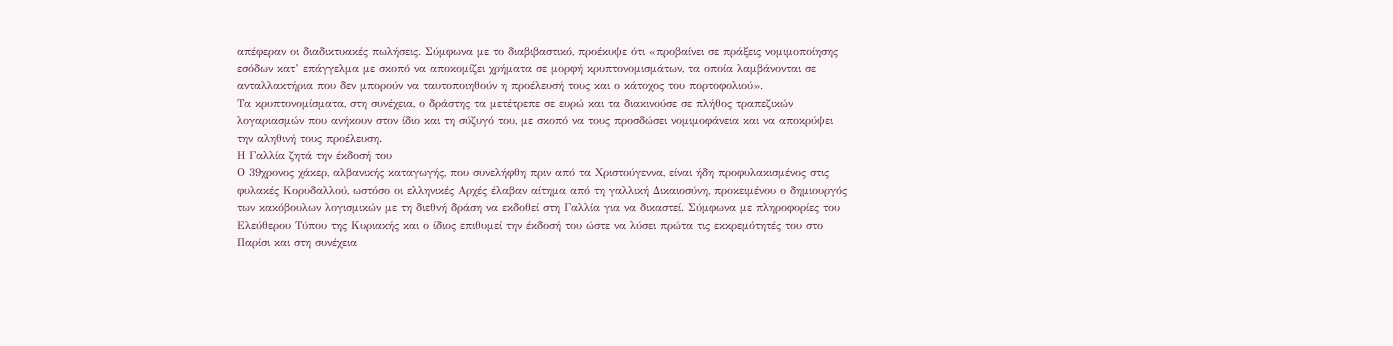απέφεραν οι διαδικτυακές πωλήσεις. Σύμφωνα με το διαβιβαστικό, προέκυψε ότι «προβαίνει σε πράξεις νομιμοποίησης εσόδων κατ’ επάγγελμα με σκοπό να αποκομίζει χρήματα σε μορφή κρυπτονομισμάτων, τα οποία λαμβάνονται σε ανταλλακτήρια που δεν μπορούν να ταυτοποιηθούν η προέλευσή τους και ο κάτοχος του πορτοφολιού».
Τα κρυπτονομίσματα, στη συνέχεια, ο δράστης τα μετέτρεπε σε ευρώ και τα διακινούσε σε πλήθος τραπεζικών λογαριασμών που ανήκουν στον ίδιο και τη σύζυγό του, με σκοπό να τους προσδώσει νομιμοφάνεια και να αποκρύψει την αληθινή τους προέλευση.
Η Γαλλία ζητά την έκδοσή του
Ο 39χρονος χάκερ, αλβανικής καταγωγής, που συνελήφθη πριν από τα Χριστούγεννα, είναι ήδη προφυλακισμένος στις φυλακές Κορυδαλλού, ωστόσο οι ελληνικές Αρχές έλαβαν αίτημα από τη γαλλική Δικαιοσύνη, προκειμένου ο δημιουργός των κακόβουλων λογισμικών με τη διεθνή δράση να εκδοθεί στη Γαλλία για να δικαστεί. Σύμφωνα με πληροφορίες του Ελεύθερου Τύπου της Κυριακής και ο ίδιος επιθυμεί την έκδοσή του ώστε να λύσει πρώτα τις εκκρεμότητές του στο Παρίσι και στη συνέχεια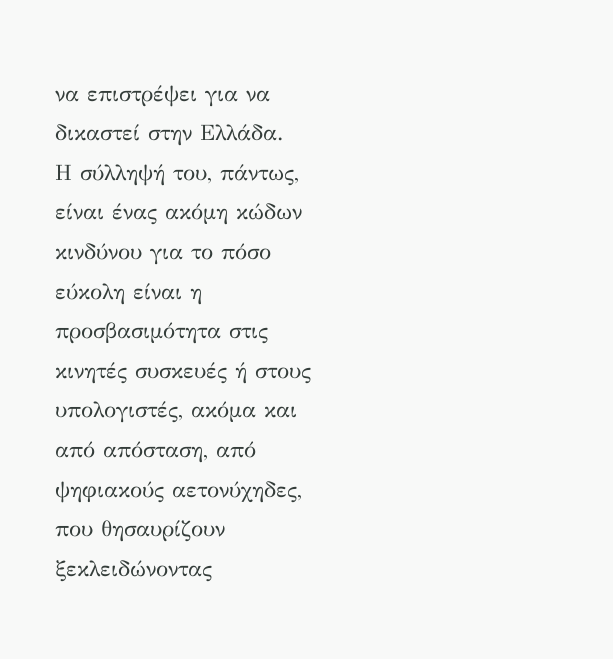να επιστρέψει για να δικαστεί στην Ελλάδα.
Η σύλληψή του, πάντως, είναι ένας ακόμη κώδων κινδύνου για το πόσο εύκολη είναι η προσβασιμότητα στις κινητές συσκευές ή στους υπολογιστές, ακόμα και από απόσταση, από ψηφιακούς αετονύχηδες, που θησαυρίζουν ξεκλειδώνοντας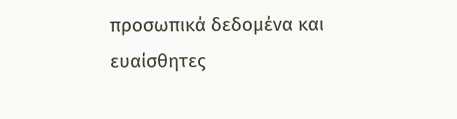προσωπικά δεδομένα και ευαίσθητες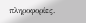πληροφορίες.